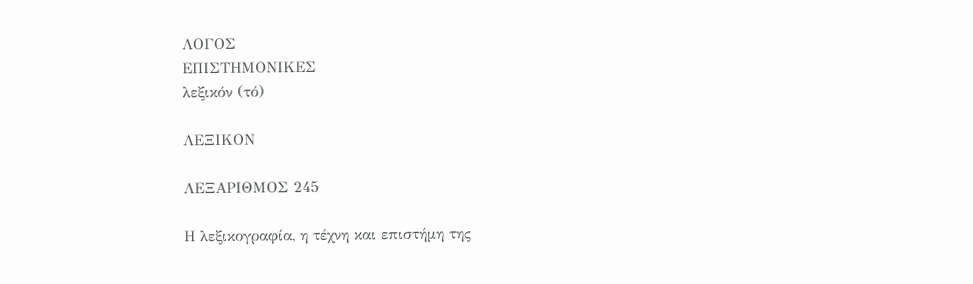ΛΟΓΟΣ
ΕΠΙΣΤΗΜΟΝΙΚΕΣ
λεξικόν (τό)

ΛΕΞΙΚΟΝ

ΛΕΞΑΡΙΘΜΟΣ 245

Η λεξικογραφία, η τέχνη και επιστήμη της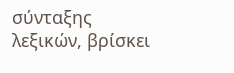σύνταξης λεξικών, βρίσκει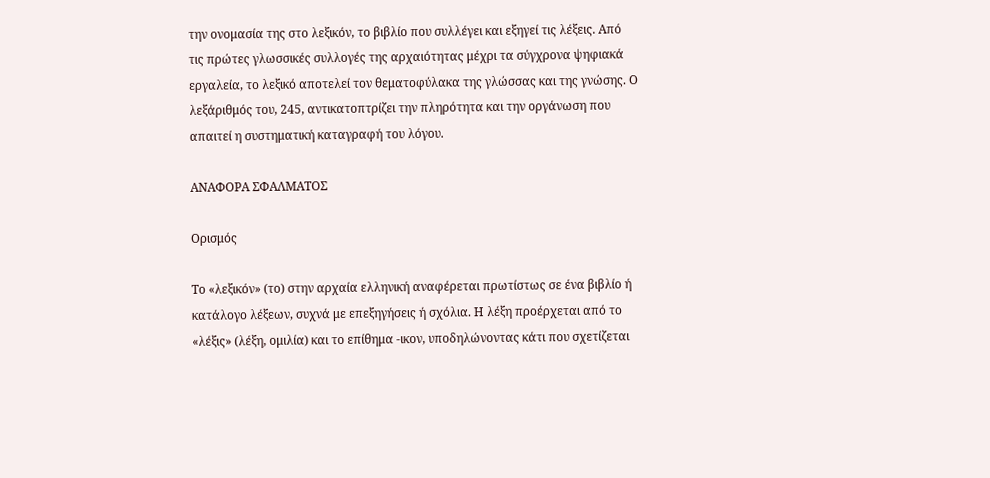την ονομασία της στο λεξικόν, το βιβλίο που συλλέγει και εξηγεί τις λέξεις. Από τις πρώτες γλωσσικές συλλογές της αρχαιότητας μέχρι τα σύγχρονα ψηφιακά εργαλεία, το λεξικό αποτελεί τον θεματοφύλακα της γλώσσας και της γνώσης. Ο λεξάριθμός του, 245, αντικατοπτρίζει την πληρότητα και την οργάνωση που απαιτεί η συστηματική καταγραφή του λόγου.

ΑΝΑΦΟΡΑ ΣΦΑΛΜΑΤΟΣ

Ορισμός

Το «λεξικόν» (το) στην αρχαία ελληνική αναφέρεται πρωτίστως σε ένα βιβλίο ή κατάλογο λέξεων, συχνά με επεξηγήσεις ή σχόλια. Η λέξη προέρχεται από το «λέξις» (λέξη, ομιλία) και το επίθημα -ικον, υποδηλώνοντας κάτι που σχετίζεται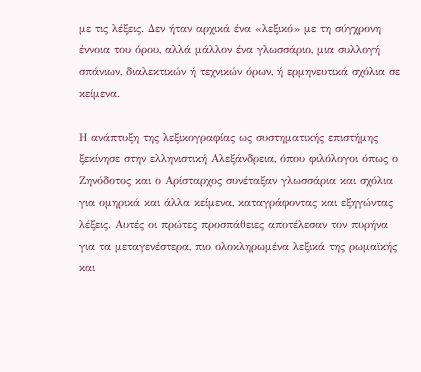με τις λέξεις. Δεν ήταν αρχικά ένα «λεξικό» με τη σύγχρονη έννοια του όρου, αλλά μάλλον ένα γλωσσάριο, μια συλλογή σπάνιων, διαλεκτικών ή τεχνικών όρων, ή ερμηνευτικά σχόλια σε κείμενα.

Η ανάπτυξη της λεξικογραφίας ως συστηματικής επιστήμης ξεκίνησε στην ελληνιστική Αλεξάνδρεια, όπου φιλόλογοι όπως ο Ζηνόδοτος και ο Αρίσταρχος συνέταξαν γλωσσάρια και σχόλια για ομηρικά και άλλα κείμενα, καταγράφοντας και εξηγώντας λέξεις. Αυτές οι πρώτες προσπάθειες αποτέλεσαν τον πυρήνα για τα μεταγενέστερα, πιο ολοκληρωμένα λεξικά της ρωμαϊκής και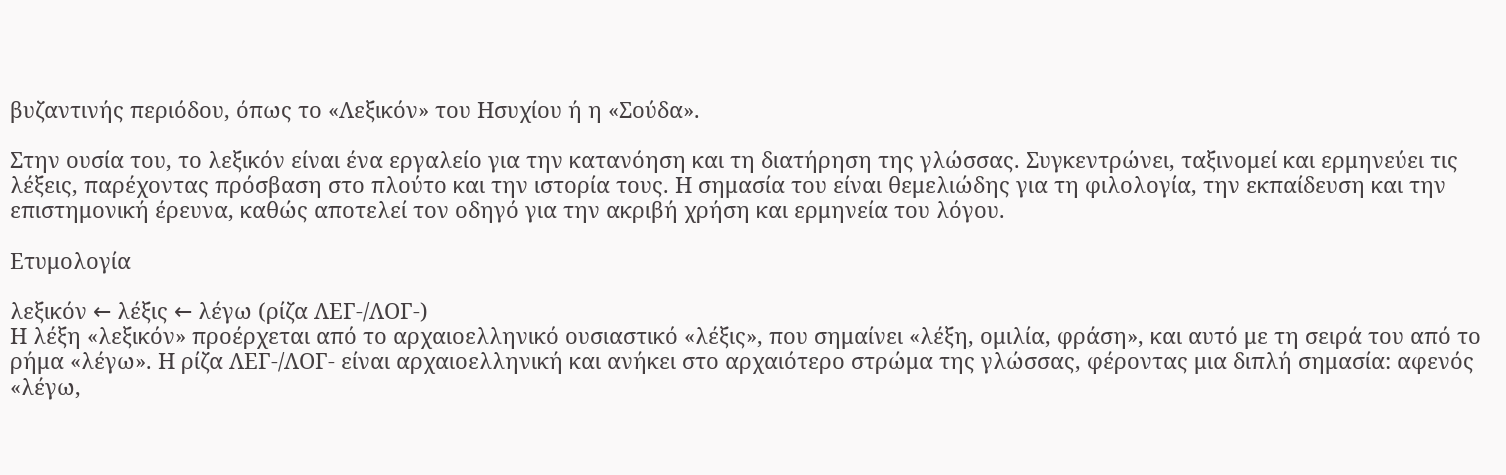βυζαντινής περιόδου, όπως το «Λεξικόν» του Ησυχίου ή η «Σούδα».

Στην ουσία του, το λεξικόν είναι ένα εργαλείο για την κατανόηση και τη διατήρηση της γλώσσας. Συγκεντρώνει, ταξινομεί και ερμηνεύει τις λέξεις, παρέχοντας πρόσβαση στο πλούτο και την ιστορία τους. Η σημασία του είναι θεμελιώδης για τη φιλολογία, την εκπαίδευση και την επιστημονική έρευνα, καθώς αποτελεί τον οδηγό για την ακριβή χρήση και ερμηνεία του λόγου.

Ετυμολογία

λεξικόν ← λέξις ← λέγω (ρίζα ΛΕΓ-/ΛΟΓ-)
Η λέξη «λεξικόν» προέρχεται από το αρχαιοελληνικό ουσιαστικό «λέξις», που σημαίνει «λέξη, ομιλία, φράση», και αυτό με τη σειρά του από το ρήμα «λέγω». Η ρίζα ΛΕΓ-/ΛΟΓ- είναι αρχαιοελληνική και ανήκει στο αρχαιότερο στρώμα της γλώσσας, φέροντας μια διπλή σημασία: αφενός «λέγω,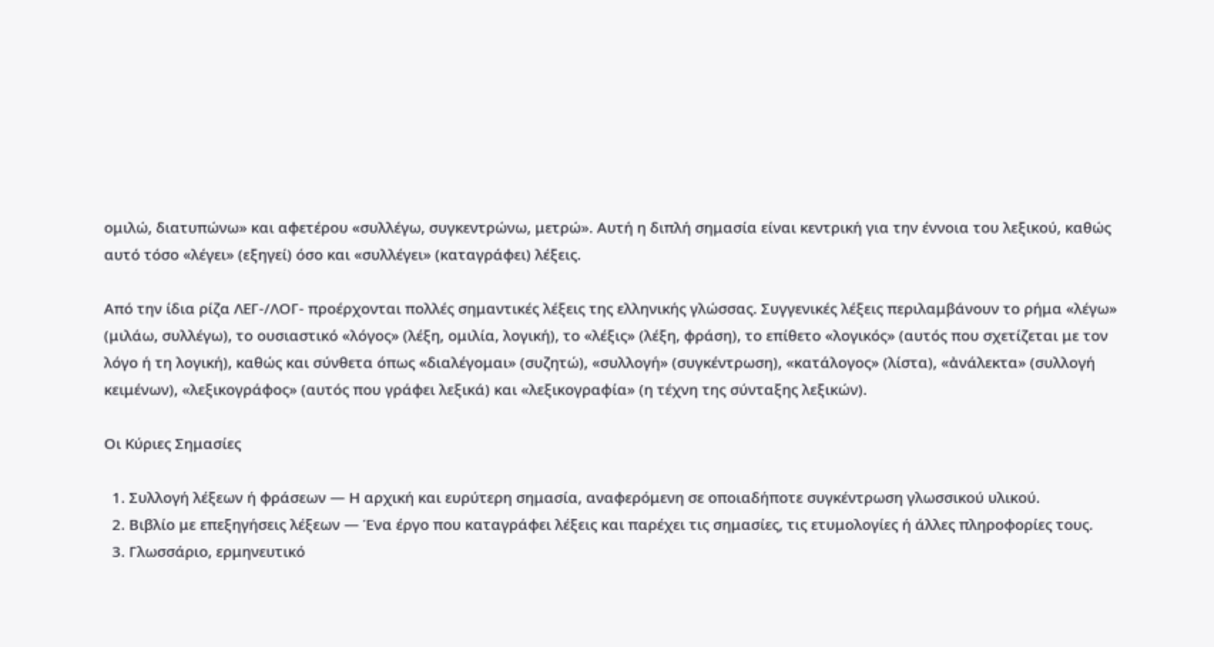ομιλώ, διατυπώνω» και αφετέρου «συλλέγω, συγκεντρώνω, μετρώ». Αυτή η διπλή σημασία είναι κεντρική για την έννοια του λεξικού, καθώς αυτό τόσο «λέγει» (εξηγεί) όσο και «συλλέγει» (καταγράφει) λέξεις.

Από την ίδια ρίζα ΛΕΓ-/ΛΟΓ- προέρχονται πολλές σημαντικές λέξεις της ελληνικής γλώσσας. Συγγενικές λέξεις περιλαμβάνουν το ρήμα «λέγω» (μιλάω, συλλέγω), το ουσιαστικό «λόγος» (λέξη, ομιλία, λογική), το «λέξις» (λέξη, φράση), το επίθετο «λογικός» (αυτός που σχετίζεται με τον λόγο ή τη λογική), καθώς και σύνθετα όπως «διαλέγομαι» (συζητώ), «συλλογή» (συγκέντρωση), «κατάλογος» (λίστα), «ἀνάλεκτα» (συλλογή κειμένων), «λεξικογράφος» (αυτός που γράφει λεξικά) και «λεξικογραφία» (η τέχνη της σύνταξης λεξικών).

Οι Κύριες Σημασίες

  1. Συλλογή λέξεων ή φράσεων — Η αρχική και ευρύτερη σημασία, αναφερόμενη σε οποιαδήποτε συγκέντρωση γλωσσικού υλικού.
  2. Βιβλίο με επεξηγήσεις λέξεων — Ένα έργο που καταγράφει λέξεις και παρέχει τις σημασίες, τις ετυμολογίες ή άλλες πληροφορίες τους.
  3. Γλωσσάριο, ερμηνευτικό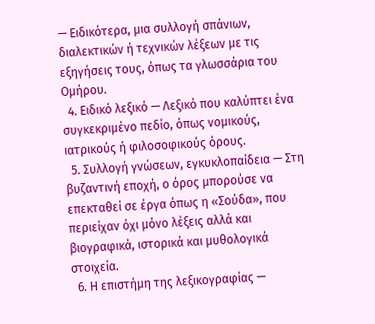— Ειδικότερα, μια συλλογή σπάνιων, διαλεκτικών ή τεχνικών λέξεων με τις εξηγήσεις τους, όπως τα γλωσσάρια του Ομήρου.
  4. Ειδικό λεξικό — Λεξικό που καλύπτει ένα συγκεκριμένο πεδίο, όπως νομικούς, ιατρικούς ή φιλοσοφικούς όρους.
  5. Συλλογή γνώσεων, εγκυκλοπαίδεια — Στη βυζαντινή εποχή, ο όρος μπορούσε να επεκταθεί σε έργα όπως η «Σούδα», που περιείχαν όχι μόνο λέξεις αλλά και βιογραφικά, ιστορικά και μυθολογικά στοιχεία.
  6. Η επιστήμη της λεξικογραφίας —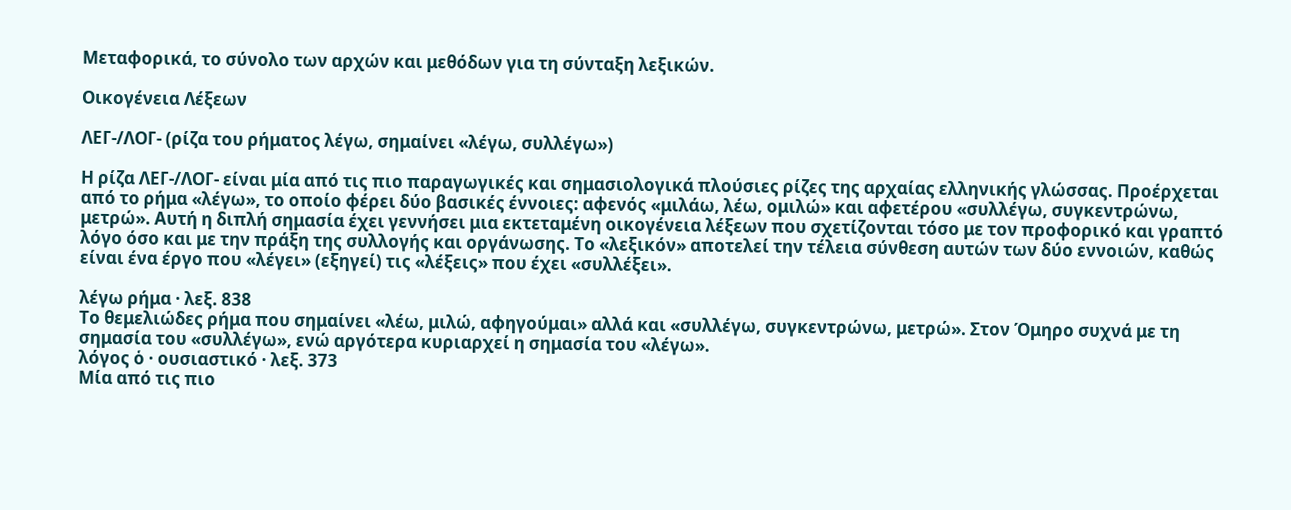Μεταφορικά, το σύνολο των αρχών και μεθόδων για τη σύνταξη λεξικών.

Οικογένεια Λέξεων

ΛΕΓ-/ΛΟΓ- (ρίζα του ρήματος λέγω, σημαίνει «λέγω, συλλέγω»)

Η ρίζα ΛΕΓ-/ΛΟΓ- είναι μία από τις πιο παραγωγικές και σημασιολογικά πλούσιες ρίζες της αρχαίας ελληνικής γλώσσας. Προέρχεται από το ρήμα «λέγω», το οποίο φέρει δύο βασικές έννοιες: αφενός «μιλάω, λέω, ομιλώ» και αφετέρου «συλλέγω, συγκεντρώνω, μετρώ». Αυτή η διπλή σημασία έχει γεννήσει μια εκτεταμένη οικογένεια λέξεων που σχετίζονται τόσο με τον προφορικό και γραπτό λόγο όσο και με την πράξη της συλλογής και οργάνωσης. Το «λεξικόν» αποτελεί την τέλεια σύνθεση αυτών των δύο εννοιών, καθώς είναι ένα έργο που «λέγει» (εξηγεί) τις «λέξεις» που έχει «συλλέξει».

λέγω ρήμα · λεξ. 838
Το θεμελιώδες ρήμα που σημαίνει «λέω, μιλώ, αφηγούμαι» αλλά και «συλλέγω, συγκεντρώνω, μετρώ». Στον Όμηρο συχνά με τη σημασία του «συλλέγω», ενώ αργότερα κυριαρχεί η σημασία του «λέγω».
λόγος ὁ · ουσιαστικό · λεξ. 373
Μία από τις πιο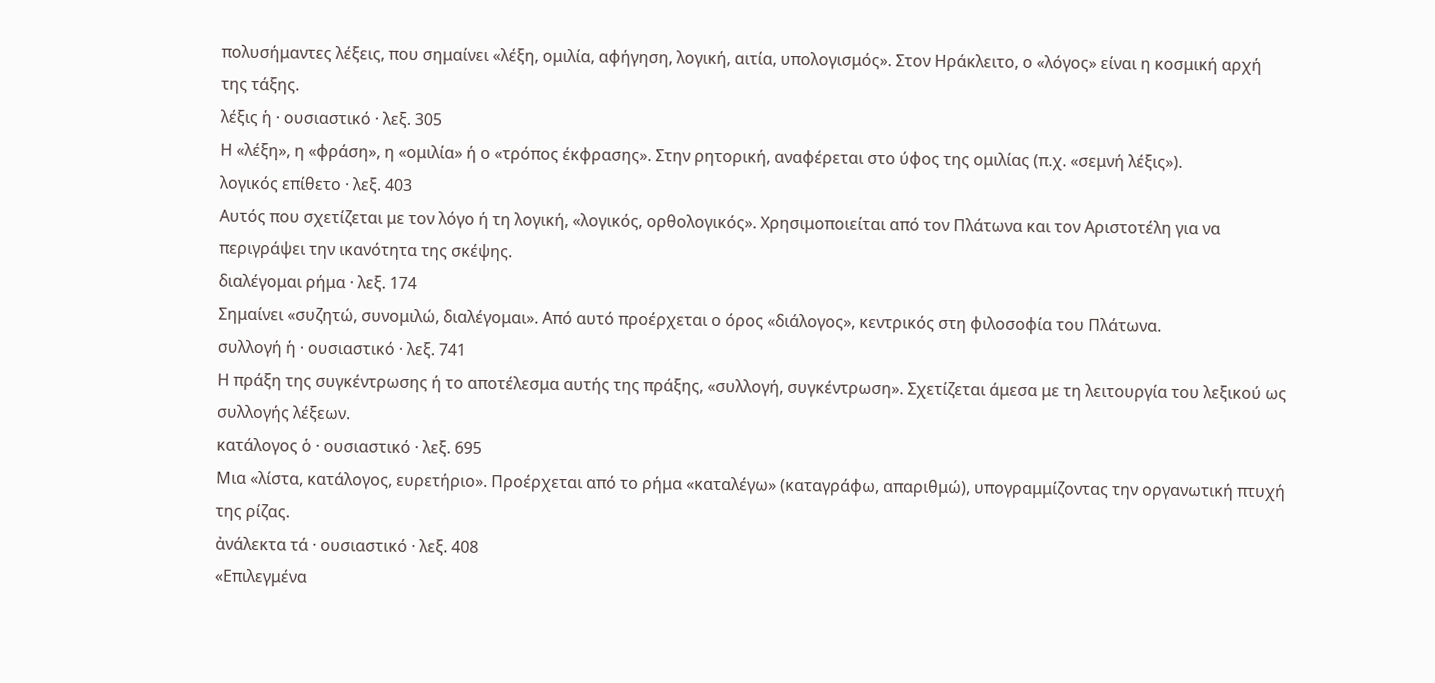πολυσήμαντες λέξεις, που σημαίνει «λέξη, ομιλία, αφήγηση, λογική, αιτία, υπολογισμός». Στον Ηράκλειτο, ο «λόγος» είναι η κοσμική αρχή της τάξης.
λέξις ἡ · ουσιαστικό · λεξ. 305
Η «λέξη», η «φράση», η «ομιλία» ή ο «τρόπος έκφρασης». Στην ρητορική, αναφέρεται στο ύφος της ομιλίας (π.χ. «σεμνή λέξις»).
λογικός επίθετο · λεξ. 403
Αυτός που σχετίζεται με τον λόγο ή τη λογική, «λογικός, ορθολογικός». Χρησιμοποιείται από τον Πλάτωνα και τον Αριστοτέλη για να περιγράψει την ικανότητα της σκέψης.
διαλέγομαι ρήμα · λεξ. 174
Σημαίνει «συζητώ, συνομιλώ, διαλέγομαι». Από αυτό προέρχεται ο όρος «διάλογος», κεντρικός στη φιλοσοφία του Πλάτωνα.
συλλογή ἡ · ουσιαστικό · λεξ. 741
Η πράξη της συγκέντρωσης ή το αποτέλεσμα αυτής της πράξης, «συλλογή, συγκέντρωση». Σχετίζεται άμεσα με τη λειτουργία του λεξικού ως συλλογής λέξεων.
κατάλογος ὁ · ουσιαστικό · λεξ. 695
Μια «λίστα, κατάλογος, ευρετήριο». Προέρχεται από το ρήμα «καταλέγω» (καταγράφω, απαριθμώ), υπογραμμίζοντας την οργανωτική πτυχή της ρίζας.
ἀνάλεκτα τά · ουσιαστικό · λεξ. 408
«Επιλεγμένα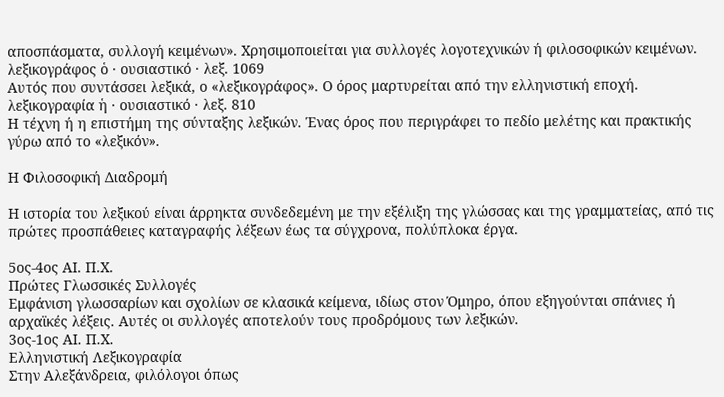αποσπάσματα, συλλογή κειμένων». Χρησιμοποιείται για συλλογές λογοτεχνικών ή φιλοσοφικών κειμένων.
λεξικογράφος ὁ · ουσιαστικό · λεξ. 1069
Αυτός που συντάσσει λεξικά, ο «λεξικογράφος». Ο όρος μαρτυρείται από την ελληνιστική εποχή.
λεξικογραφία ἡ · ουσιαστικό · λεξ. 810
Η τέχνη ή η επιστήμη της σύνταξης λεξικών. Ένας όρος που περιγράφει το πεδίο μελέτης και πρακτικής γύρω από το «λεξικόν».

Η Φιλοσοφική Διαδρομή

Η ιστορία του λεξικού είναι άρρηκτα συνδεδεμένη με την εξέλιξη της γλώσσας και της γραμματείας, από τις πρώτες προσπάθειες καταγραφής λέξεων έως τα σύγχρονα, πολύπλοκα έργα.

5ος-4ος ΑΙ. Π.Χ.
Πρώτες Γλωσσικές Συλλογές
Εμφάνιση γλωσσαρίων και σχολίων σε κλασικά κείμενα, ιδίως στον Όμηρο, όπου εξηγούνται σπάνιες ή αρχαϊκές λέξεις. Αυτές οι συλλογές αποτελούν τους προδρόμους των λεξικών.
3ος-1ος ΑΙ. Π.Χ.
Ελληνιστική Λεξικογραφία
Στην Αλεξάνδρεια, φιλόλογοι όπως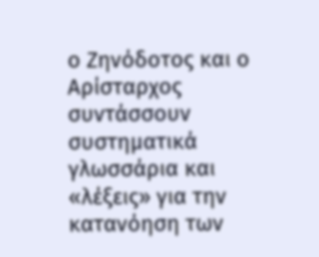ο Ζηνόδοτος και ο Αρίσταρχος συντάσσουν συστηματικά γλωσσάρια και «λέξεις» για την κατανόηση των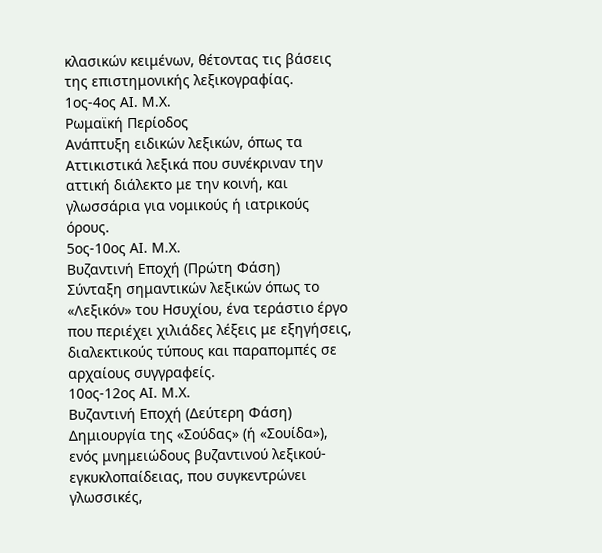κλασικών κειμένων, θέτοντας τις βάσεις της επιστημονικής λεξικογραφίας.
1ος-4ος ΑΙ. Μ.Χ.
Ρωμαϊκή Περίοδος
Ανάπτυξη ειδικών λεξικών, όπως τα Αττικιστικά λεξικά που συνέκριναν την αττική διάλεκτο με την κοινή, και γλωσσάρια για νομικούς ή ιατρικούς όρους.
5ος-10ος ΑΙ. Μ.Χ.
Βυζαντινή Εποχή (Πρώτη Φάση)
Σύνταξη σημαντικών λεξικών όπως το «Λεξικόν» του Ησυχίου, ένα τεράστιο έργο που περιέχει χιλιάδες λέξεις με εξηγήσεις, διαλεκτικούς τύπους και παραπομπές σε αρχαίους συγγραφείς.
10ος-12ος ΑΙ. Μ.Χ.
Βυζαντινή Εποχή (Δεύτερη Φάση)
Δημιουργία της «Σούδας» (ή «Σουίδα»), ενός μνημειώδους βυζαντινού λεξικού-εγκυκλοπαίδειας, που συγκεντρώνει γλωσσικές,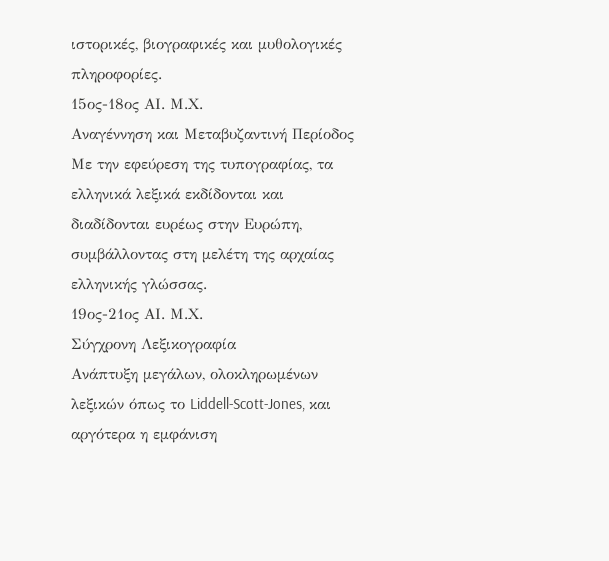ιστορικές, βιογραφικές και μυθολογικές πληροφορίες.
15ος-18ος ΑΙ. Μ.Χ.
Αναγέννηση και Μεταβυζαντινή Περίοδος
Με την εφεύρεση της τυπογραφίας, τα ελληνικά λεξικά εκδίδονται και διαδίδονται ευρέως στην Ευρώπη, συμβάλλοντας στη μελέτη της αρχαίας ελληνικής γλώσσας.
19ος-21ος ΑΙ. Μ.Χ.
Σύγχρονη Λεξικογραφία
Ανάπτυξη μεγάλων, ολοκληρωμένων λεξικών όπως το Liddell-Scott-Jones, και αργότερα η εμφάνιση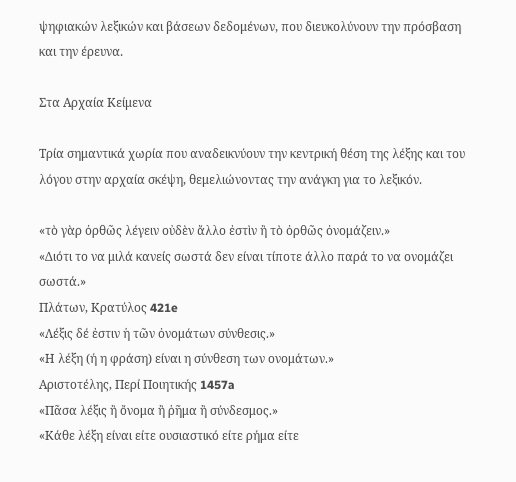ψηφιακών λεξικών και βάσεων δεδομένων, που διευκολύνουν την πρόσβαση και την έρευνα.

Στα Αρχαία Κείμενα

Τρία σημαντικά χωρία που αναδεικνύουν την κεντρική θέση της λέξης και του λόγου στην αρχαία σκέψη, θεμελιώνοντας την ανάγκη για το λεξικόν.

«τὸ γὰρ ὀρθῶς λέγειν οὐδὲν ἄλλο ἐστὶν ἢ τὸ ὀρθῶς ὀνομάζειν.»
«Διότι το να μιλά κανείς σωστά δεν είναι τίποτε άλλο παρά το να ονομάζει σωστά.»
Πλάτων, Κρατύλος 421e
«Λέξις δέ ἐστιν ἡ τῶν ὀνομάτων σύνθεσις.»
«Η λέξη (ή η φράση) είναι η σύνθεση των ονομάτων.»
Αριστοτέλης, Περί Ποιητικής 1457a
«Πᾶσα λέξις ἢ ὄνομα ἢ ῥῆμα ἢ σύνδεσμος.»
«Κάθε λέξη είναι είτε ουσιαστικό είτε ρήμα είτε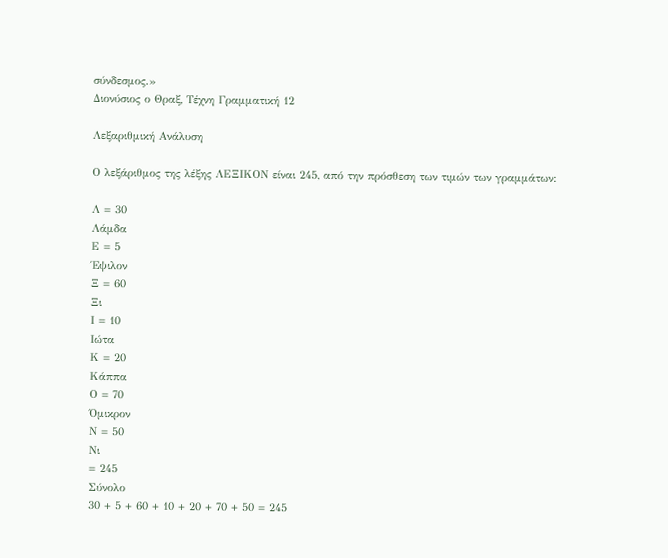σύνδεσμος.»
Διονύσιος ο Θραξ, Τέχνη Γραμματική 12

Λεξαριθμική Ανάλυση

Ο λεξάριθμος της λέξης ΛΕΞΙΚΟΝ είναι 245, από την πρόσθεση των τιμών των γραμμάτων:

Λ = 30
Λάμδα
Ε = 5
Έψιλον
Ξ = 60
Ξι
Ι = 10
Ιώτα
Κ = 20
Κάππα
Ο = 70
Όμικρον
Ν = 50
Νι
= 245
Σύνολο
30 + 5 + 60 + 10 + 20 + 70 + 50 = 245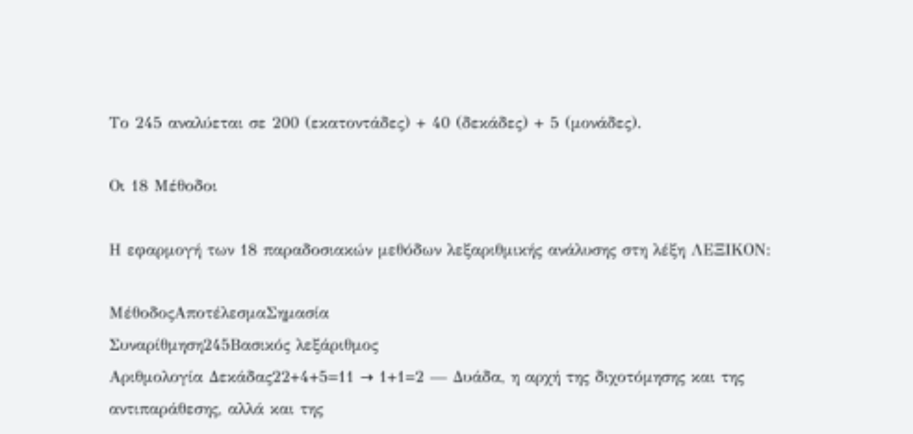Το 245 αναλύεται σε 200 (εκατοντάδες) + 40 (δεκάδες) + 5 (μονάδες).

Οι 18 Μέθοδοι

Η εφαρμογή των 18 παραδοσιακών μεθόδων λεξαριθμικής ανάλυσης στη λέξη ΛΕΞΙΚΟΝ:

ΜέθοδοςΑποτέλεσμαΣημασία
Συναρίθμηση245Βασικός λεξάριθμος
Αριθμολογία Δεκάδας22+4+5=11 → 1+1=2 — Δυάδα, η αρχή της διχοτόμησης και της αντιπαράθεσης, αλλά και της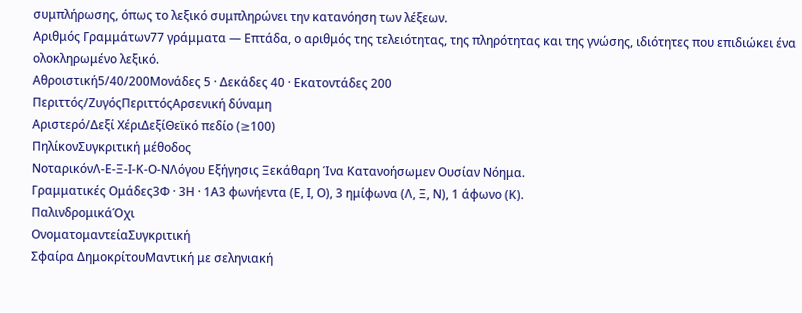συμπλήρωσης, όπως το λεξικό συμπληρώνει την κατανόηση των λέξεων.
Αριθμός Γραμμάτων77 γράμματα — Επτάδα, ο αριθμός της τελειότητας, της πληρότητας και της γνώσης, ιδιότητες που επιδιώκει ένα ολοκληρωμένο λεξικό.
Αθροιστική5/40/200Μονάδες 5 · Δεκάδες 40 · Εκατοντάδες 200
Περιττός/ΖυγόςΠεριττόςΑρσενική δύναμη
Αριστερό/Δεξί ΧέριΔεξίΘεϊκό πεδίο (≥100)
ΠηλίκονΣυγκριτική μέθοδος
ΝοταρικόνΛ-Ε-Ξ-Ι-Κ-Ο-ΝΛόγου Εξήγησις Ξεκάθαρη Ίνα Κατανοήσωμεν Ουσίαν Νόημα.
Γραμματικές Ομάδες3Φ · 3Η · 1Α3 φωνήεντα (Ε, Ι, Ο), 3 ημίφωνα (Λ, Ξ, Ν), 1 άφωνο (Κ).
ΠαλινδρομικάΌχι
ΟνοματομαντείαΣυγκριτική
Σφαίρα ΔημοκρίτουΜαντική με σεληνιακή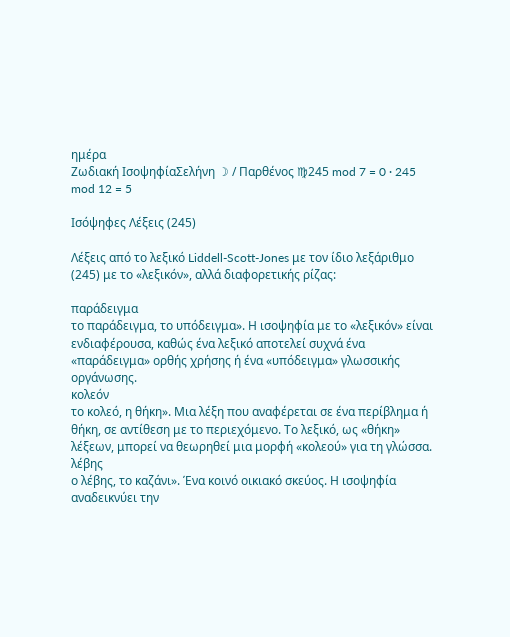ημέρα
Ζωδιακή ΙσοψηφίαΣελήνη ☽ / Παρθένος ♍245 mod 7 = 0 · 245 mod 12 = 5

Ισόψηφες Λέξεις (245)

Λέξεις από το λεξικό Liddell-Scott-Jones με τον ίδιο λεξάριθμο (245) με το «λεξικόν», αλλά διαφορετικής ρίζας:

παράδειγμα
το παράδειγμα, το υπόδειγμα». Η ισοψηφία με το «λεξικόν» είναι ενδιαφέρουσα, καθώς ένα λεξικό αποτελεί συχνά ένα «παράδειγμα» ορθής χρήσης ή ένα «υπόδειγμα» γλωσσικής οργάνωσης.
κολεόν
το κολεό, η θήκη». Μια λέξη που αναφέρεται σε ένα περίβλημα ή θήκη, σε αντίθεση με το περιεχόμενο. Το λεξικό, ως «θήκη» λέξεων, μπορεί να θεωρηθεί μια μορφή «κολεού» για τη γλώσσα.
λέβης
ο λέβης, το καζάνι». Ένα κοινό οικιακό σκεύος. Η ισοψηφία αναδεικνύει την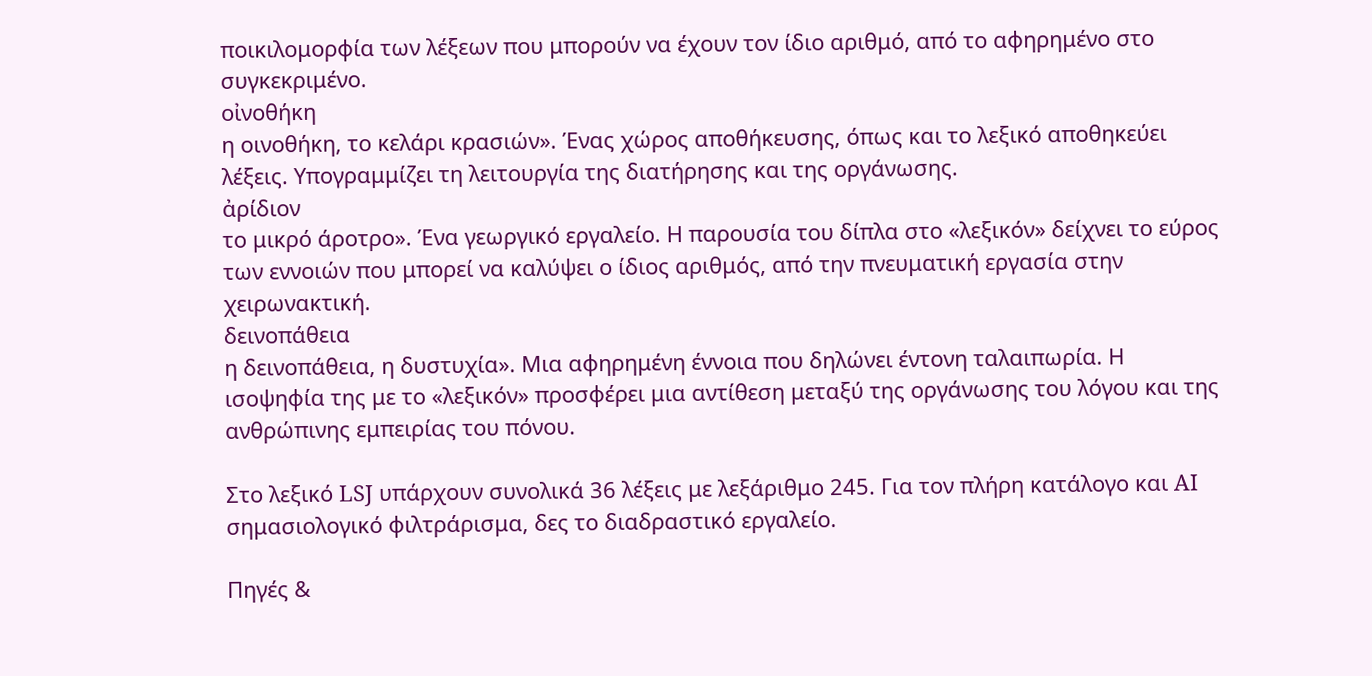ποικιλομορφία των λέξεων που μπορούν να έχουν τον ίδιο αριθμό, από το αφηρημένο στο συγκεκριμένο.
οἰνοθήκη
η οινοθήκη, το κελάρι κρασιών». Ένας χώρος αποθήκευσης, όπως και το λεξικό αποθηκεύει λέξεις. Υπογραμμίζει τη λειτουργία της διατήρησης και της οργάνωσης.
ἀρίδιον
το μικρό άροτρο». Ένα γεωργικό εργαλείο. Η παρουσία του δίπλα στο «λεξικόν» δείχνει το εύρος των εννοιών που μπορεί να καλύψει ο ίδιος αριθμός, από την πνευματική εργασία στην χειρωνακτική.
δεινοπάθεια
η δεινοπάθεια, η δυστυχία». Μια αφηρημένη έννοια που δηλώνει έντονη ταλαιπωρία. Η ισοψηφία της με το «λεξικόν» προσφέρει μια αντίθεση μεταξύ της οργάνωσης του λόγου και της ανθρώπινης εμπειρίας του πόνου.

Στο λεξικό LSJ υπάρχουν συνολικά 36 λέξεις με λεξάριθμο 245. Για τον πλήρη κατάλογο και AI σημασιολογικό φιλτράρισμα, δες το διαδραστικό εργαλείο.

Πηγές &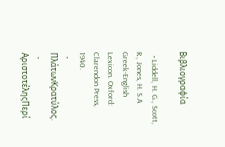Βιβλιογραφία

  • Liddell, H. G., Scott, R., Jones, H. S.A Greek-English Lexicon. Oxford: Clarendon Press, 1940.
  • ΠλάτωνΚρατύλος.
  • ΑριστοτέληςΠερί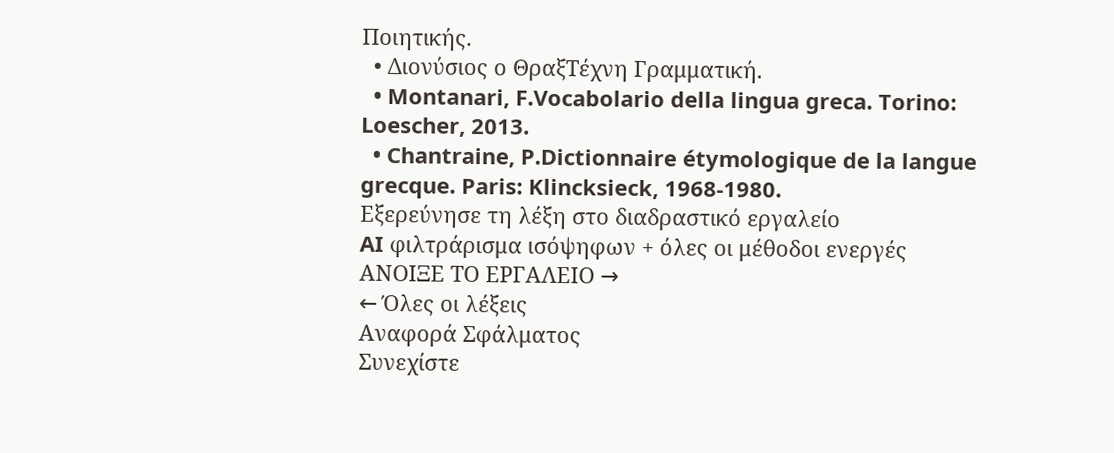Ποιητικής.
  • Διονύσιος ο ΘραξΤέχνη Γραμματική.
  • Montanari, F.Vocabolario della lingua greca. Torino: Loescher, 2013.
  • Chantraine, P.Dictionnaire étymologique de la langue grecque. Paris: Klincksieck, 1968-1980.
Εξερεύνησε τη λέξη στο διαδραστικό εργαλείο
AI φιλτράρισμα ισόψηφων + όλες οι μέθοδοι ενεργές
ΑΝΟΙΞΕ ΤΟ ΕΡΓΑΛΕΙΟ →
← Όλες οι λέξεις
Αναφορά Σφάλματος
Συνεχίστε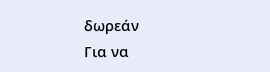δωρεάν
Για να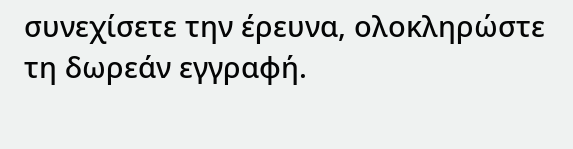συνεχίσετε την έρευνα, ολοκληρώστε τη δωρεάν εγγραφή.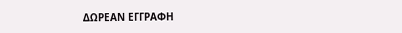ΔΩΡΕΑΝ ΕΓΓΡΑΦΗ